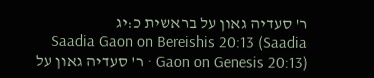ר' סעדיה גאון על בראשית כ:יג
Saadia Gaon on Bereishis 20:13 (Saadia Gaon on Genesis 20:13) · ר' סעדיה גאון על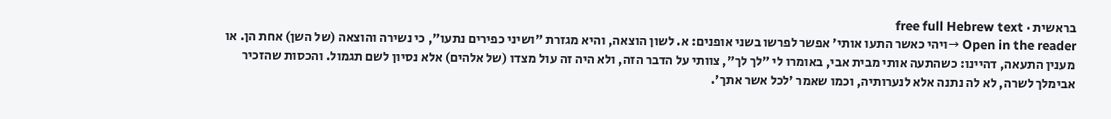בראשית · free full Hebrew text
Open in the reader →ויהי כאשר התעו אותי' אפשר לפרשו בשני אופנים: א. לשון הוצאה, והיא מגזרת "ושיני כפירים נתעו", כי נשירה והוצאה (של השן) אחת הן. או מענין התעאה, דהיינו: כשהתעה אותי מבית אבי, באומרו לי "לך לך", צוותי על הדבר הזה, ולא היה זה עול מצדו (של אלהים) אלא נסיון לשם תגמול. והכסות שהזכיר אבימלך לשרה, לא לה נתנה אלא לנערותיה, וכמו שאמר 'לכל אשר אתך'.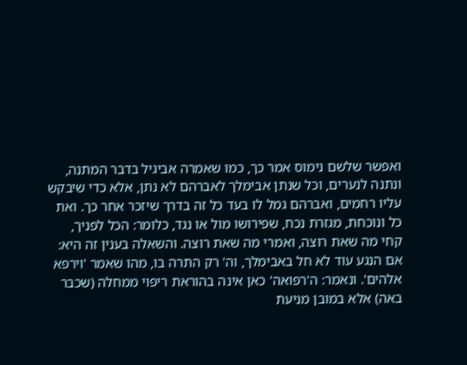ואפשר שלשם נימוס אמר כך, כמו שאמרה אביגיל בדבר המתנה, ונתנה לנערים, וכל שנתן אבימלך לאברהם לא נתן, אלא כדי שיבקש עליו רחמים, ואברהם גמל לו בעד כל זה בדרך שיזכר אחר כך. ואת כל ונוכחת, מגזרת נכח, שפירושו מול או נגד, כלומר: הכל לפניך, קחי מה שאת רוצה, ואמרי מה שאת רוצה. והשאלה בענין זה היא: אם הנגע עוד לא חל באבימלך, וה' רק התרה בו, מהו שאמר 'וירפא אלהים'. ונאמר: ה'רפואה' כאן אינה בהוראת ריפוי ממחלה (שכבר באה) אלא במובן מניעת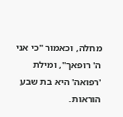מחלה, וכאמור "כי אני ה' רופאך", ומילת 'רפואה' היא בת שבע הוראות.